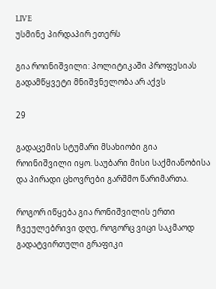LIVE
უსმინე პირდაპირ ეთერს

გია როინიშვილი: პოლიტიკაში პროფესიას გადამწყვეტი მნიშვნელობა არ აქვს

29

გადაცემის სტუმარი მსახიობი გია როინიშვილი იყო. საუბარი მისი საქმიანობისა და პირადი ცხოვრები გარშმო წარიმართა.

როგორ იწყება გია რონიშვილის ერთი ჩვეულებრივი დღე, როგორც ვიცი საკმაოდ გადატვირთული გრაფიკი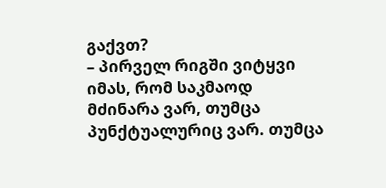გაქვთ?
– პირველ რიგში ვიტყვი იმას, რომ საკმაოდ მძინარა ვარ, თუმცა პუნქტუალურიც ვარ. თუმცა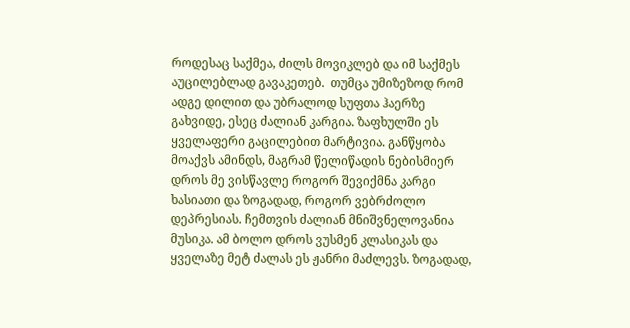როდესაც საქმეა, ძილს მოვიკლებ და იმ საქმეს აუცილებლად გავაკეთებ.  თუმცა უმიზეზოდ რომ ადგე დილით და უბრალოდ სუფთა ჰაერზე გახვიდე, ესეც ძალიან კარგია. ზაფხულში ეს ყველაფერი გაცილებით მარტივია. განწყობა მოაქვს ამინდს, მაგრამ წელიწადის ნებისმიერ დროს მე ვისწავლე როგორ შევიქმნა კარგი ხასიათი და ზოგადად, როგორ ვებრძოლო დეპრესიას. ჩემთვის ძალიან მნიშვნელოვანია მუსიკა. ამ ბოლო დროს ვუსმენ კლასიკას და ყველაზე მეტ ძალას ეს ჟანრი მაძლევს. ზოგადად,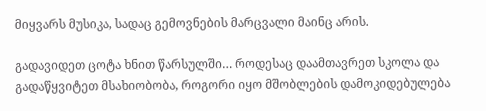მიყვარს მუსიკა, სადაც გემოვნების მარცვალი მაინც არის.

გადავიდეთ ცოტა ხნით წარსულში… როდესაც დაამთავრეთ სკოლა და გადაწყვიტეთ მსახიობობა, როგორი იყო მშობლების დამოკიდებულება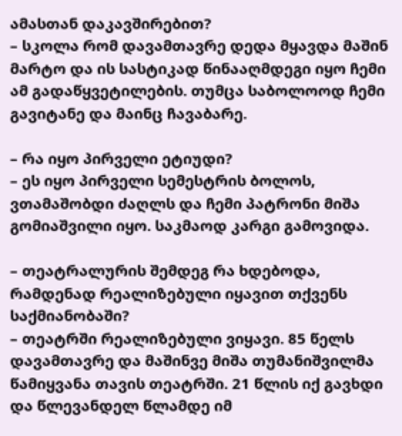ამასთან დაკავშირებით?
– სკოლა რომ დავამთავრე დედა მყავდა მაშინ მარტო და ის სასტიკად წინააღმდეგი იყო ჩემი ამ გადაწყვეტილების. თუმცა საბოლოოდ ჩემი გავიტანე და მაინც ჩავაბარე.

– რა იყო პირველი ეტიუდი?
– ეს იყო პირველი სემესტრის ბოლოს, ვთამაშობდი ძაღლს და ჩემი პატრონი მიშა გომიაშვილი იყო. საკმაოდ კარგი გამოვიდა.

– თეატრალურის შემდეგ რა ხდებოდა, რამდენად რეალიზებული იყავით თქვენს საქმიანობაში?
– თეატრში რეალიზებული ვიყავი. 85 წელს დავამთავრე და მაშინვე მიშა თუმანიშვილმა წამიყვანა თავის თეატრში. 21 წლის იქ გავხდი და წლევანდელ წლამდე იმ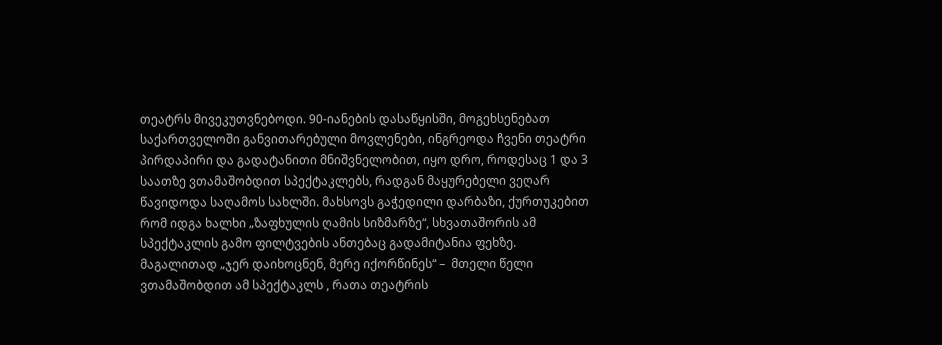თეატრს მივეკუთვნებოდი. 90-იანების დასაწყისში, მოგეხსენებათ საქართველოში განვითარებული მოვლენები, ინგრეოდა ჩვენი თეატრი პირდაპირი და გადატანითი მნიშვნელობით, იყო დრო, როდესაც 1 და 3 საათზე ვთამაშობდით სპექტაკლებს, რადგან მაყურებელი ვეღარ წავიდოდა საღამოს სახლში. მახსოვს გაჭედილი დარბაზი, ქურთუკებით რომ იდგა ხალხი „ზაფხულის ღამის სიზმარზე“, სხვათაშორის ამ სპექტაკლის გამო ფილტვების ანთებაც გადამიტანია ფეხზე.  მაგალითად „ჯერ დაიხოცნენ, მერე იქორწინეს“ –  მთელი წელი ვთამაშობდით ამ სპექტაკლს , რათა თეატრის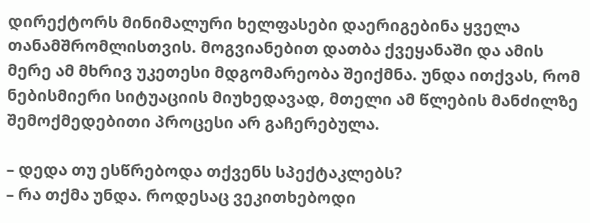დირექტორს მინიმალური ხელფასები დაერიგებინა ყველა თანამშრომლისთვის. მოგვიანებით დათბა ქვეყანაში და ამის მერე ამ მხრივ უკეთესი მდგომარეობა შეიქმნა. უნდა ითქვას, რომ ნებისმიერი სიტუაციის მიუხედავად, მთელი ამ წლების მანძილზე შემოქმედებითი პროცესი არ გაჩერებულა.

– დედა თუ ესწრებოდა თქვენს სპექტაკლებს?
– რა თქმა უნდა. როდესაც ვეკითხებოდი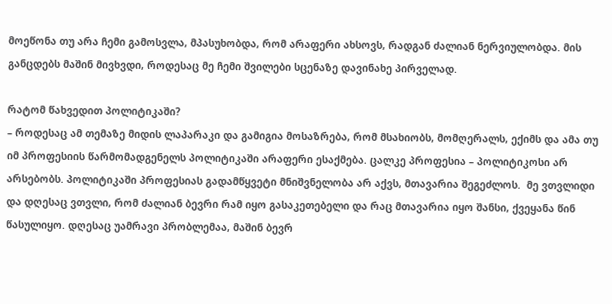მოეწონა თუ არა ჩემი გამოსვლა, მპასუხობდა, რომ არაფერი ახსოვს, რადგან ძალიან ნერვიულობდა. მის განცდებს მაშინ მივხვდი, როდესაც მე ჩემი შვილები სცენაზე დავინახე პირველად.

რატომ წახვედით პოლიტიკაში?
– როდესაც ამ თემაზე მიდის ლაპარაკი და გამიგია მოსაზრება, რომ მსახიობს, მომღერალს, ექიმს და ამა თუ იმ პროფესიის წარმომადგენელს პოლიტიკაში არაფერი ესაქმება. ცალკე პროფესია – პოლიტიკოსი არ არსებობს. პოლიტიკაში პროფესიას გადამწყვეტი მნიშვნელობა არ აქვს, მთავარია შეგეძლოს.  მე ვთვლიდი და დღესაც ვთვლი, რომ ძალიან ბევრი რამ იყო გასაკეთებელი და რაც მთავარია იყო შანსი, ქვეყანა წინ წასულიყო. დღესაც უამრავი პრობლემაა, მაშინ ბევრ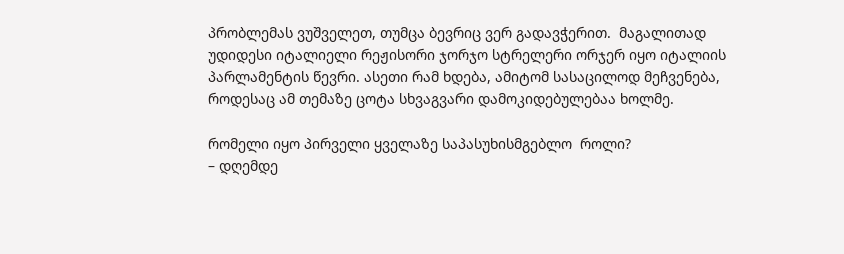პრობლემას ვუშველეთ, თუმცა ბევრიც ვერ გადავჭერით.  მაგალითად უდიდესი იტალიელი რეჟისორი ჯორჯო სტრელერი ორჯერ იყო იტალიის პარლამენტის წევრი. ასეთი რამ ხდება, ამიტომ სასაცილოდ მეჩვენება, როდესაც ამ თემაზე ცოტა სხვაგვარი დამოკიდებულებაა ხოლმე.

რომელი იყო პირველი ყველაზე საპასუხისმგებლო  როლი?
– დღემდე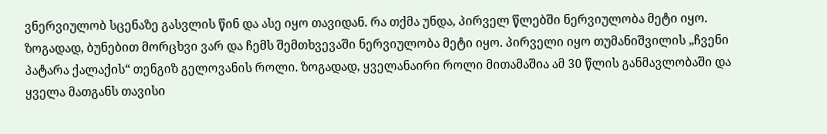ვნერვიულობ სცენაზე გასვლის წინ და ასე იყო თავიდან. რა თქმა უნდა, პირველ წლებში ნერვიულობა მეტი იყო. ზოგადად, ბუნებით მორცხვი ვარ და ჩემს შემთხვევაში ნერვიულობა მეტი იყო. პირველი იყო თუმანიშვილის „ჩვენი პატარა ქალაქის“ თენგიზ გელოვანის როლი. ზოგადად, ყველანაირი როლი მითამაშია ამ 30 წლის განმავლობაში და ყველა მათგანს თავისი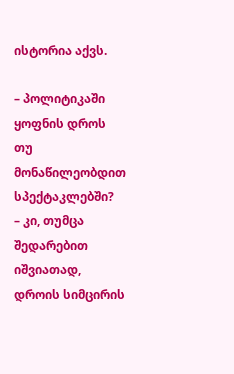ისტორია აქვს.

– პოლიტიკაში ყოფნის დროს თუ მონაწილეობდით სპექტაკლებში?
– კი, თუმცა შედარებით იშვიათად, დროის სიმცირის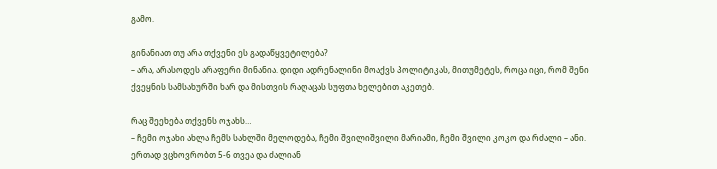გამო.

გინანიათ თუ არა თქვენი ეს გადაწყვეტილება?
– არა, არასოდეს არაფერი მინანია. დიდი ადრენალინი მოაქვს პოლიტიკას, მითუმეტეს, როცა იცი, რომ შენი ქვეყნის სამსახურში ხარ და მისთვის რაღაცას სუფთა ხელებით აკეთებ.

რაც შეეხება თქვენს ოჯახს…
– ჩემი ოჯახი ახლა ჩემს სახლში მელოდება, ჩემი შვილიშვილი მარიამი, ჩემი შვილი კოკო და რძალი – ანი.  ერთად ვცხოვრობთ 5-6 თვეა და ძალიან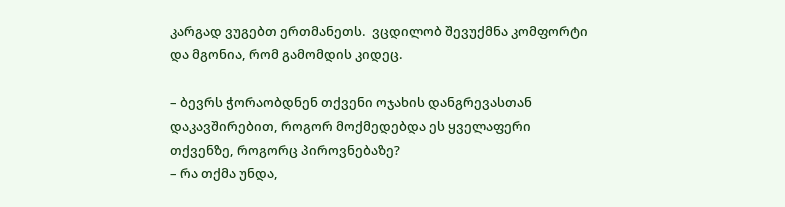კარგად ვუგებთ ერთმანეთს.  ვცდილობ შევუქმნა კომფორტი და მგონია, რომ გამომდის კიდეც.

– ბევრს ჭორაობდნენ თქვენი ოჯახის დანგრევასთან დაკავშირებით, როგორ მოქმედებდა ეს ყველაფერი თქვენზე, როგორც პიროვნებაზე?
– რა თქმა უნდა,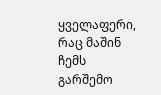ყველაფერი, რაც მაშინ ჩემს გარშემო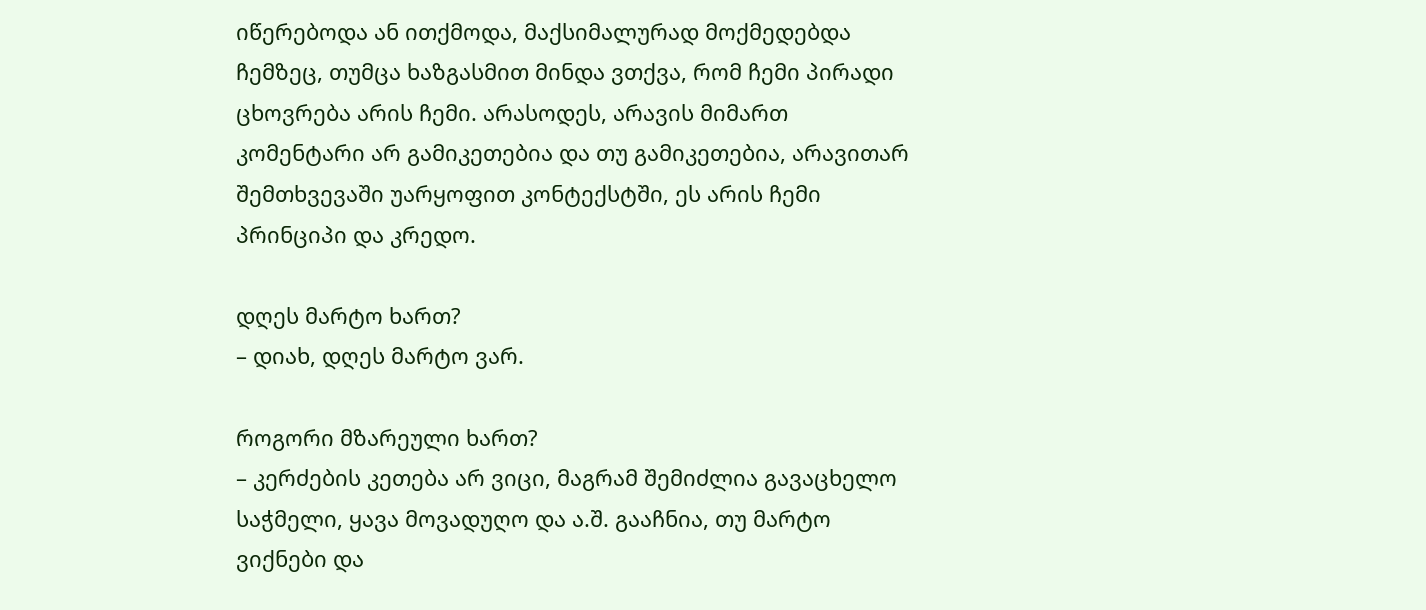იწერებოდა ან ითქმოდა, მაქსიმალურად მოქმედებდა ჩემზეც, თუმცა ხაზგასმით მინდა ვთქვა, რომ ჩემი პირადი ცხოვრება არის ჩემი. არასოდეს, არავის მიმართ კომენტარი არ გამიკეთებია და თუ გამიკეთებია, არავითარ შემთხვევაში უარყოფით კონტექსტში, ეს არის ჩემი პრინციპი და კრედო.

დღეს მარტო ხართ?
– დიახ, დღეს მარტო ვარ.

როგორი მზარეული ხართ?
– კერძების კეთება არ ვიცი, მაგრამ შემიძლია გავაცხელო საჭმელი, ყავა მოვადუღო და ა.შ. გააჩნია, თუ მარტო ვიქნები და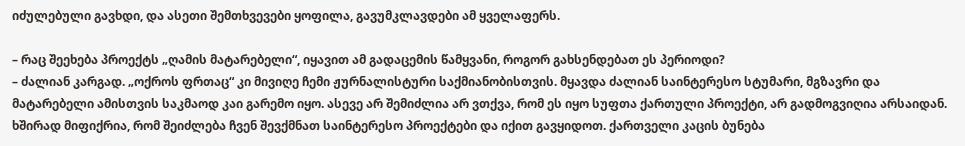იძულებული გავხდი, და ასეთი შემთხვევები ყოფილა, გავუმკლავდები ამ ყველაფერს.

– რაც შეეხება პროექტს „ღამის მატარებელი“, იყავით ამ გადაცემის წამყვანი, როგორ გახსენდებათ ეს პერიოდი?
– ძალიან კარგად. „ოქროს ფრთაც“ კი მივიღე ჩემი ჟურნალისტური საქმიანობისთვის. მყავდა ძალიან საინტერესო სტუმარი, მგზავრი და მატარებელი ამისთვის საკმაოდ კაი გარემო იყო. ასევე არ შემიძლია არ ვთქვა, რომ ეს იყო სუფთა ქართული პროექტი, არ გადმოგვიღია არსაიდან.  ხშირად მიფიქრია, რომ შეიძლება ჩვენ შევქმნათ საინტერესო პროექტები და იქით გავყიდოთ. ქართველი კაცის ბუნება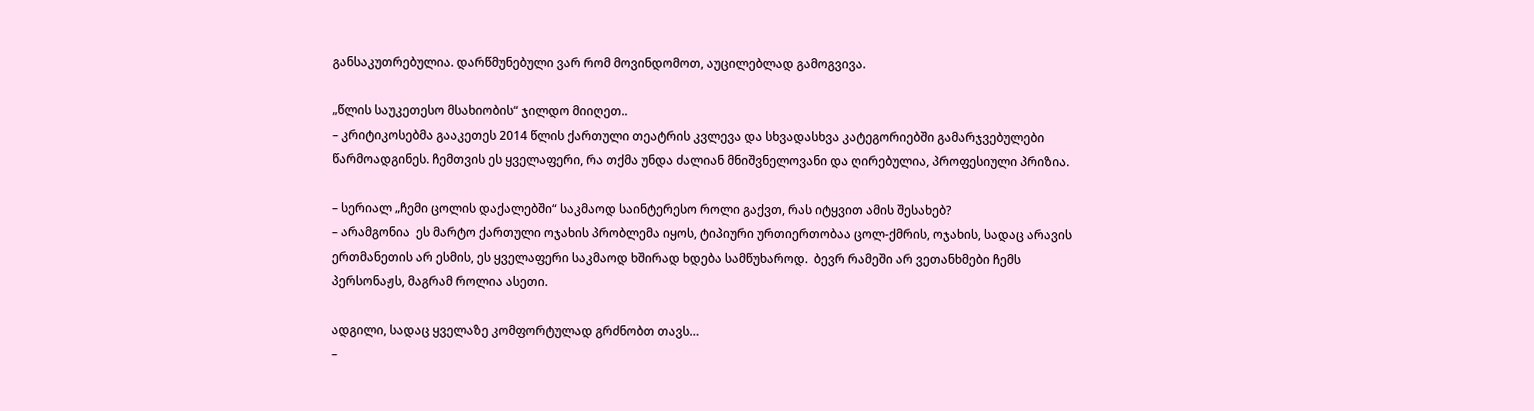განსაკუთრებულია. დარწმუნებული ვარ რომ მოვინდომოთ, აუცილებლად გამოგვივა.

„წლის საუკეთესო მსახიობის“ ჯილდო მიიღეთ..
– კრიტიკოსებმა გააკეთეს 2014 წლის ქართული თეატრის კვლევა და სხვადასხვა კატეგორიებში გამარჯვებულები წარმოადგინეს. ჩემთვის ეს ყველაფერი, რა თქმა უნდა ძალიან მნიშვნელოვანი და ღირებულია, პროფესიული პრიზია.

– სერიალ „ჩემი ცოლის დაქალებში“ საკმაოდ საინტერესო როლი გაქვთ, რას იტყვით ამის შესახებ?
– არამგონია  ეს მარტო ქართული ოჯახის პრობლემა იყოს, ტიპიური ურთიერთობაა ცოლ-ქმრის, ოჯახის, სადაც არავის ერთმანეთის არ ესმის, ეს ყველაფერი საკმაოდ ხშირად ხდება სამწუხაროდ.  ბევრ რამეში არ ვეთანხმები ჩემს პერსონაჟს, მაგრამ როლია ასეთი.

ადგილი, სადაც ყველაზე კომფორტულად გრძნობთ თავს…
–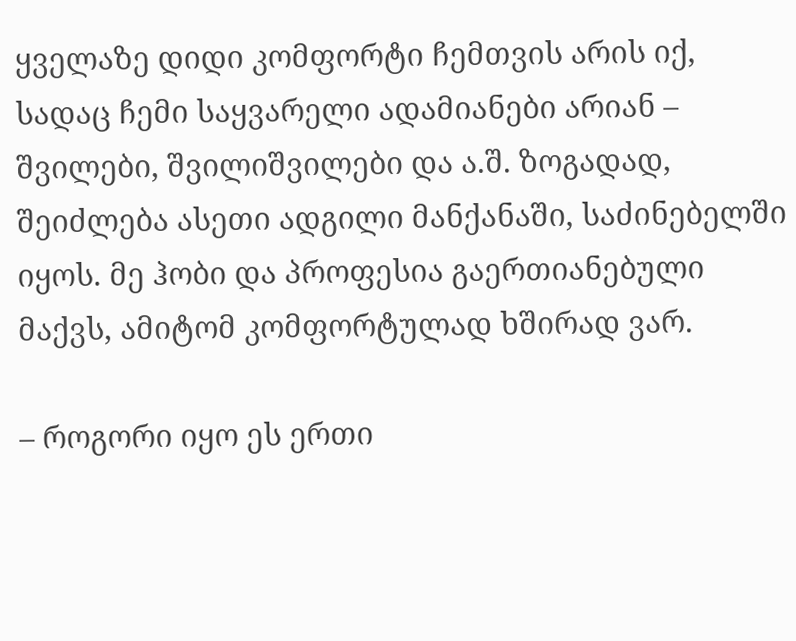ყველაზე დიდი კომფორტი ჩემთვის არის იქ, სადაც ჩემი საყვარელი ადამიანები არიან – შვილები, შვილიშვილები და ა.შ. ზოგადად, შეიძლება ასეთი ადგილი მანქანაში, საძინებელში იყოს. მე ჰობი და პროფესია გაერთიანებული მაქვს, ამიტომ კომფორტულად ხშირად ვარ.

– როგორი იყო ეს ერთი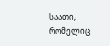საათი, რომელიც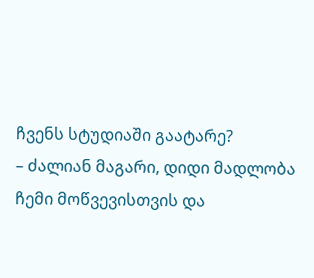ჩვენს სტუდიაში გაატარე?
– ძალიან მაგარი, დიდი მადლობა ჩემი მოწვევისთვის და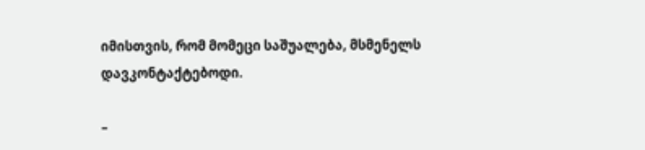იმისთვის, რომ მომეცი საშუალება, მსმენელს დავკონტაქტებოდი.

–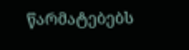წარმატებებს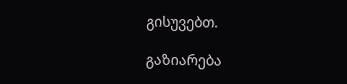გისუვებთ.

გაზიარება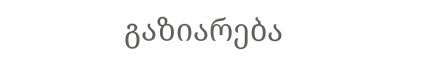გაზიარება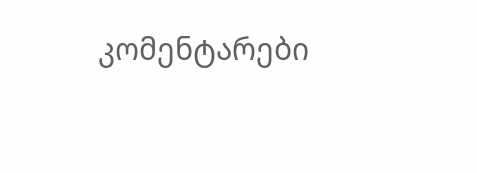კომენტარები